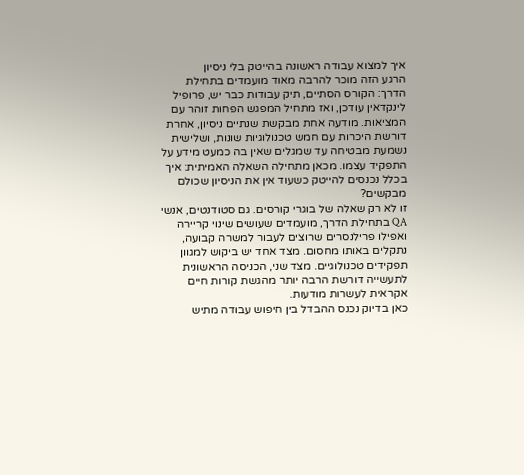איך למצוא עבודה ראשונה בהייטק בלי ניסיון
הרגע הזה מוכר להרבה מאוד מועמדים בתחילת הדרך: הקורס הסתיים, תיק עבודות כבר יש, פרופיל לינקדאין עודכן, ואז מתחיל המפגש הפחות זוהר עם המציאות. מודעה אחת מבקשת שנתיים ניסיון, אחרת דורשת היכרות עם חמש טכנולוגיות שונות, ושלישית נשמעת מבטיחה עד שמגלים שאין בה כמעט מידע על התפקיד עצמו. מכאן מתחילה השאלה האמיתית: איך בכלל נכנסים להייטק כשעוד אין את הניסיון שכולם מבקשים?
זו לא רק שאלה של בוגרי קורסים. גם סטודנטים, אנשי QA בתחילת הדרך, מועמדים שעושים שינוי קריירה ואפילו פרילנסרים שרוצים לעבור למשרה קבועה, נתקלים באותו מחסום. מצד אחד יש ביקוש למגוון תפקידים טכנולוגיים. מצד שני, הכניסה הראשונית לתעשייה דורשת הרבה יותר מהגשת קורות חיים אקראית לעשרות מודעות.
כאן בדיוק נכנס ההבדל בין חיפוש עבודה מתיש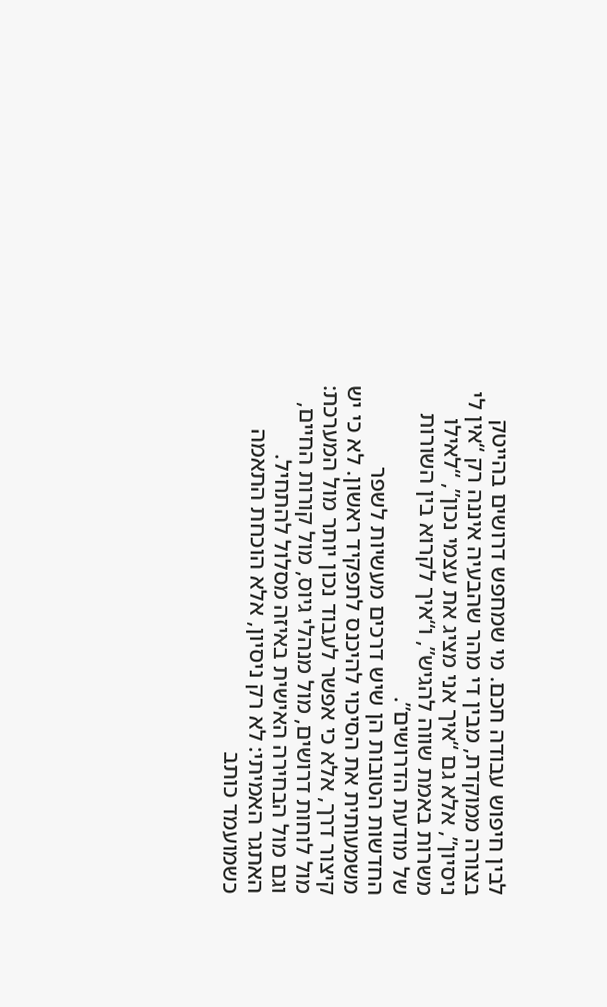לבין חיפוש עבודה חכם. מי שמחפש דרושים בהייטק בצורה ממוקדת, מבין די מהר שהבעיה איננה רק “אין לי ניסיון”, אלא גם “איך אני מציג את עצמי נכון”, “לאילו משרות באמת שווה להגיש”, ו“איך לקרוא בין השורות של מודעת הדרושים”.
החדשות הטובות הן שיש דרכים מעשיות לשפר משמעותית את הסיכוי להיכנס לתפקיד ראשון. לא כי יש קיצור דרך, אלא כי אפשר לעבוד נכון יותר מול המערכת: מול לוחות דרושים, מול מנהלי גיוס, מול קורות החיים, וגם מול הבחירה האישית באיזה מסלול להתחיל.
האתגר האמיתי: לא רק ניסיון, אלא הוכחת התאמה
כשמועמד כותב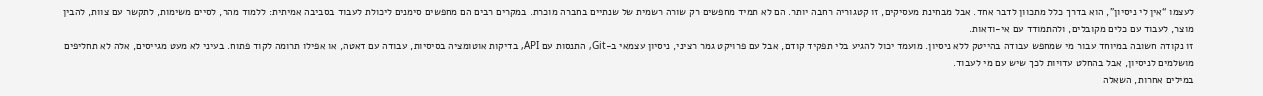לעצמו “אין לי ניסיון”, הוא בדרך כלל מתכוון לדבר אחד. אבל מבחינת מעסיקים, זו קטגוריה רחבה יותר. הם לא תמיד מחפשים רק שורה רשמית של שנתיים בחברה מוכרת. במקרים רבים הם מחפשים סימנים ליכולת לעבוד בסביבה אמיתית: ללמוד מהר, לסיים משימות, לתקשר עם צוות, להבין מוצר, לעבוד עם כלים מקובלים, ולהתמודד עם אי-ודאות.
זו נקודה חשובה במיוחד עבור מי שמחפש עבודה בהייטק ללא ניסיון. מועמד יכול להגיע בלי תפקיד קודם, אבל עם פרויקט גמר רציני, ניסיון עצמאי ב-Git, התנסות עם API, בדיקות אוטומציה בסיסיות, עבודה עם דאטה, או אפילו תרומה לקוד פתוח. בעיני לא מעט מגייסים, אלה לא תחליפים מושלמים לניסיון, אבל בהחלט עדויות לכך שיש עם מי לעבוד.
במילים אחרות, השאלה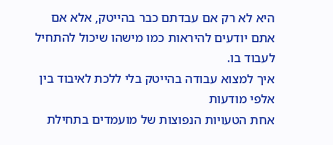היא לא רק אם עבדתם כבר בהייטק, אלא אם אתם יודעים להיראות כמו מישהו שיכול להתחיל לעבוד בו.
איך למצוא עבודה בהייטק בלי ללכת לאיבוד בין אלפי מודעות
אחת הטעויות הנפוצות של מועמדים בתחילת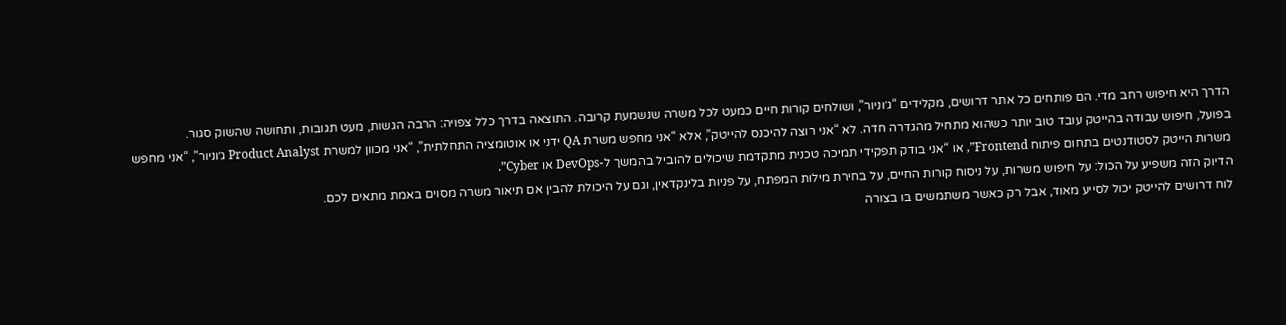הדרך היא חיפוש רחב מדי. הם פותחים כל אתר דרושים, מקלידים “ג׳וניור”, ושולחים קורות חיים כמעט לכל משרה שנשמעת קרובה. התוצאה בדרך כלל צפויה: הרבה הגשות, מעט תגובות, ותחושה שהשוק סגור.
בפועל, חיפוש עבודה בהייטק עובד טוב יותר כשהוא מתחיל מהגדרה חדה. לא “אני רוצה להיכנס להייטק”, אלא “אני מחפש משרת QA ידני או אוטומציה התחלתית”, “אני מכוון למשרת Product Analyst ג׳וניור”, “אני מחפש משרות הייטק לסטודנטים בתחום פיתוח Frontend”, או “אני בודק תפקידי תמיכה טכנית מתקדמת שיכולים להוביל בהמשך ל-DevOps או Cyber”.
הדיוק הזה משפיע על הכול: על חיפוש משרות, על ניסוח קורות החיים, על בחירת מילות המפתח, על פניות בלינקדאין, וגם על היכולת להבין אם תיאור משרה מסוים באמת מתאים לכם.
לוח דרושים להייטק יכול לסייע מאוד, אבל רק כאשר משתמשים בו בצורה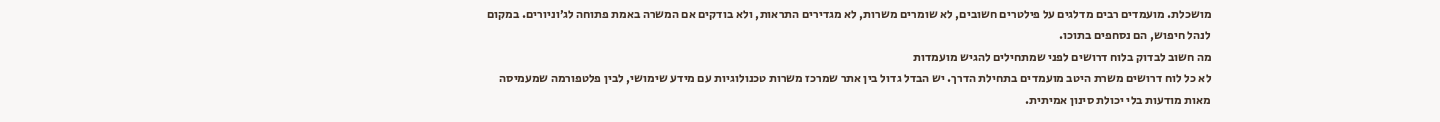מושכלת. מועמדים רבים מדלגים על פילטרים חשובים, לא שומרים משרות, לא מגדירים התראות, ולא בודקים אם המשרה באמת פתוחה לג׳וניורים. במקום לנהל חיפוש, הם נסחפים בתוכו.
מה חשוב לבדוק בלוח דרושים לפני שמתחילים להגיש מועמדות
לא כל לוח דרושים משרת היטב מועמדים בתחילת הדרך. יש הבדל גדול בין אתר שמרכז משרות טכנולוגיות עם מידע שימושי, לבין פלטפורמה שמעמיסה מאות מודעות בלי יכולת סינון אמיתית.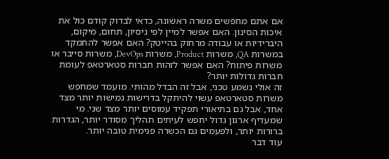אם אתם מחפשים משרה ראשונה, כדאי לבדוק קודם כול את איכות הסינון. האם אפשר למיין לפי ניסיון, תחום, מיקום, היברידיות או עבודה מרחוק בהייטק? האם אפשר להתמקד במשרות QA, משרות Product, משרות DevOps, משרות סייבר או משרות פיתוח? האם אפשר לזהות חברות סטארטאפ לעומת חברות גדולות יותר?
זה אולי נשמע טכני, אבל זה הבדל מהותי. מועמד שמחפש משרות סטארטאפ עשוי להיתקל בדרישות גמישות יותר מצד אחד, אבל גם בתיאורי תפקיד עמוסים יותר מצד שני. מי שמעדיף ארגון גדול יחפש לעיתים תהליך מסודר יותר, הגדרות ברורות יותר, ולפעמים גם הכשרה פנימית טובה יותר.
עוד דבר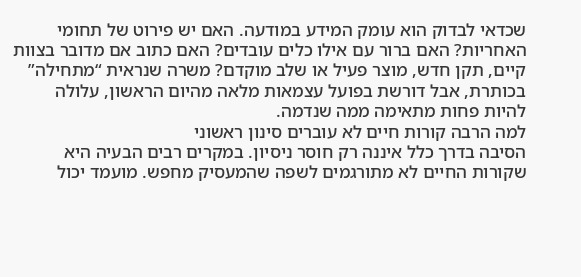שכדאי לבדוק הוא עומק המידע במודעה. האם יש פירוט של תחומי האחריות? האם ברור עם אילו כלים עובדים? האם כתוב אם מדובר בצוות קיים, תקן חדש, מוצר פעיל או שלב מוקדם? משרה שנראית “מתחילה” בכותרת, אבל דורשת בפועל עצמאות מלאה מהיום הראשון, עלולה להיות פחות מתאימה ממה שנדמה.
למה הרבה קורות חיים לא עוברים סינון ראשוני
הסיבה בדרך כלל איננה רק חוסר ניסיון. במקרים רבים הבעיה היא שקורות החיים לא מתורגמים לשפה שהמעסיק מחפש. מועמד יכול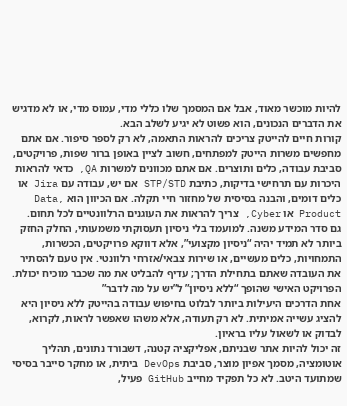להיות מוכשר מאוד, אבל אם המסמך שלו כללי מדי, עמוס מדי, או לא מדגיש את הדברים הנכונים, הוא פשוט לא יגיע לשלב הבא.
קורות חיים להייטק צריכים להראות התאמה, לא רק לספר סיפור. אם אתם מחפשים משרות הייטק למפתחים, חשוב לציין באופן ברור שפות, פרויקטים, סביבת עבודה, כלים ותוצרים. אם אתם מכוונים למשרות QA, כדאי להראות היכרות עם תרחישי בדיקות, כתיבת STP/STD אם יש, עבודה עם Jira או כלים דומים, והבנה בסיסית של מחזור חיי תקלה. אם הכיוון הוא Data, Product או Cyber, צריך להראות את העוגנים הרלוונטיים לכל תחום.
גם סדר המידע משנה. למועמד בלי ניסיון תעסוקתי משמעותי, החלק החזק ביותר לא תמיד יהיה “ניסיון מקצועי”, אלא דווקא פרויקטים, הכשרות, התמחויות, כלים מעשיים, או שירות צבאי/אזרחי רלוונטי. אין טעם להסתיר את העובדה שאתם בתחילת הדרך; עדיף להבליט את מה שכבר מוכיח יכולת.
הפרויקט האישי שהופך “ללא ניסיון” ל”יש על מה לדבר”
אחת הדרכים היעילות ביותר לבלוט בחיפוש עבודה בהייטק ללא ניסיון היא להציג עשייה אמיתית. לא רק תעודה, אלא משהו שאפשר לראות, לקרוא, לבדוק או לשאול עליו בראיון.
זה יכול להיות אתר שבניתם, אפליקציה קטנה, דשבורד נתונים, תהליך אוטומציה, מסמך אפיון מוצר, סביבת DevOps ביתית, או מחקר סייבר בסיסי שמתועד היטב. לא כל תפקיד מחייב GitHub פעיל,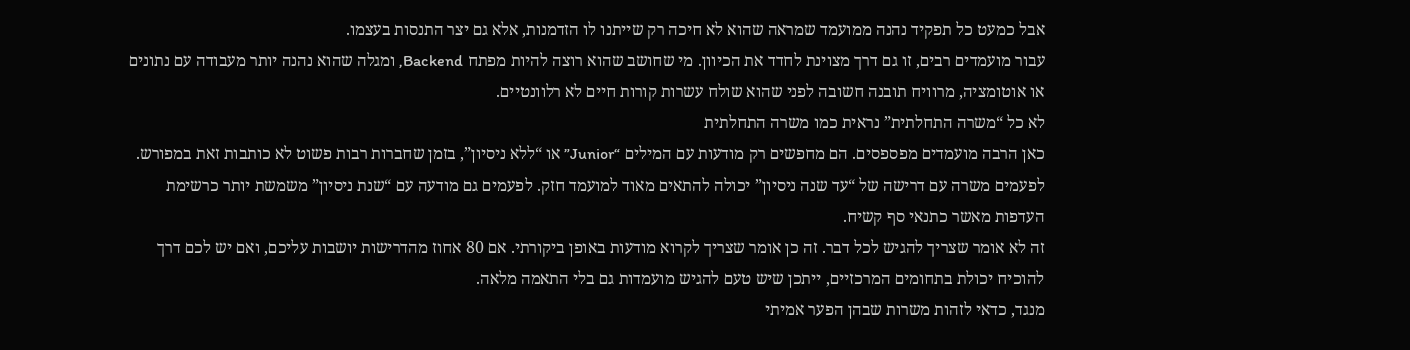אבל כמעט כל תפקיד נהנה ממועמד שמראה שהוא לא חיכה רק שייתנו לו הזדמנות, אלא גם יצר התנסות בעצמו.
עבור מועמדים רבים, זו גם דרך מצוינת לחדד את הכיוון. מי שחושב שהוא רוצה להיות מפתח Backend, ומגלה שהוא נהנה יותר מעבודה עם נתונים או אוטומציה, מרוויח תובנה חשובה לפני שהוא שולח עשרות קורות חיים לא רלוונטיים.
לא כל “משרה התחלתית” נראית כמו משרה התחלתית
כאן הרבה מועמדים מפספסים. הם מחפשים רק מודעות עם המילים “Junior” או “ללא ניסיון”, בזמן שחברות רבות פשוט לא כותבות זאת במפורש. לפעמים משרה עם דרישה של “עד שנה ניסיון” יכולה להתאים מאוד למועמד חזק. לפעמים גם מודעה עם “שנת ניסיון” משמשת יותר כרשימת העדפות מאשר כתנאי סף קשיח.
זה לא אומר שצריך להגיש לכל דבר. זה כן אומר שצריך לקרוא מודעות באופן ביקורתי. אם 80 אחוז מהדרישות יושבות עליכם, ואם יש לכם דרך להוכיח יכולת בתחומים המרכזיים, ייתכן שיש טעם להגיש מועמדות גם בלי התאמה מלאה.
מנגד, כדאי לזהות משרות שבהן הפער אמיתי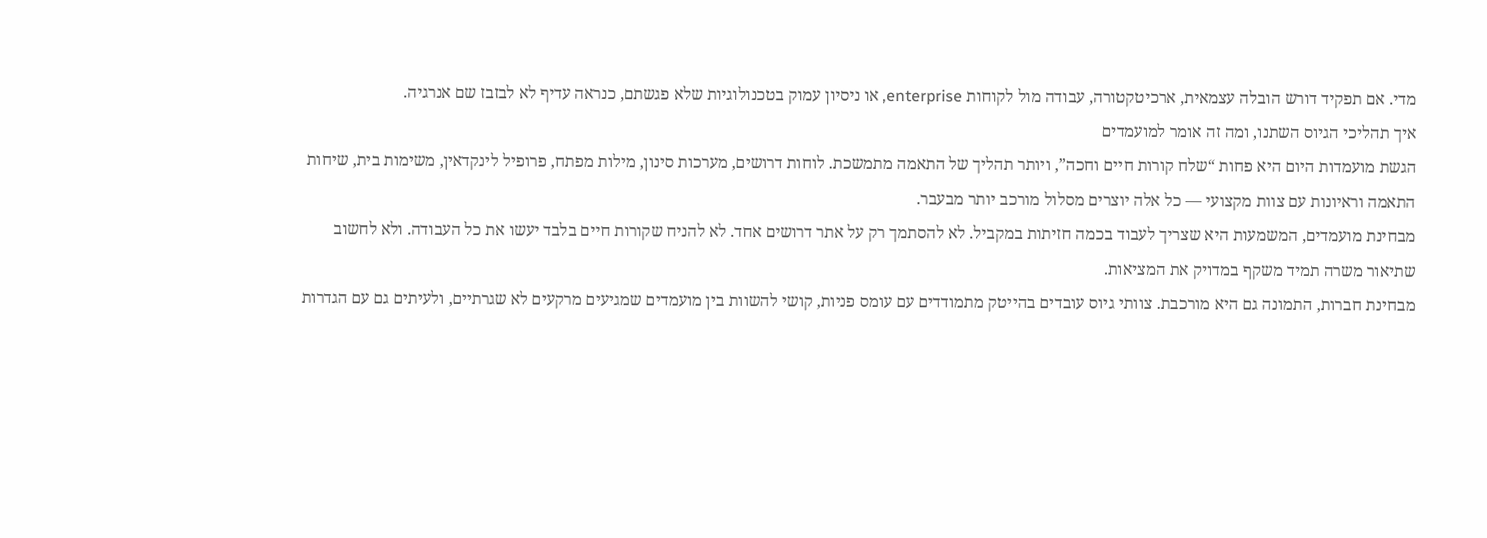מדי. אם תפקיד דורש הובלה עצמאית, ארכיטקטורה, עבודה מול לקוחות enterprise, או ניסיון עמוק בטכנולוגיות שלא פגשתם, כנראה עדיף לא לבזבז שם אנרגיה.
איך תהליכי הגיוס השתנו, ומה זה אומר למועמדים
הגשת מועמדות היום היא פחות “שלח קורות חיים וחכה”, ויותר תהליך של התאמה מתמשכת. לוחות דרושים, מערכות סינון, מילות מפתח, פרופיל לינקדאין, משימות בית, שיחות התאמה וראיונות עם צוות מקצועי — כל אלה יוצרים מסלול מורכב יותר מבעבר.
מבחינת מועמדים, המשמעות היא שצריך לעבוד בכמה חזיתות במקביל. לא להסתמך רק על אתר דרושים אחד. לא להניח שקורות חיים בלבד יעשו את כל העבודה. ולא לחשוב שתיאור משרה תמיד משקף במדויק את המציאות.
מבחינת חברות, התמונה גם היא מורכבת. צוותי גיוס עובדים בהייטק מתמודדים עם עומס פניות, קושי להשוות בין מועמדים שמגיעים מרקעים לא שגרתיים, ולעיתים גם עם הגדרות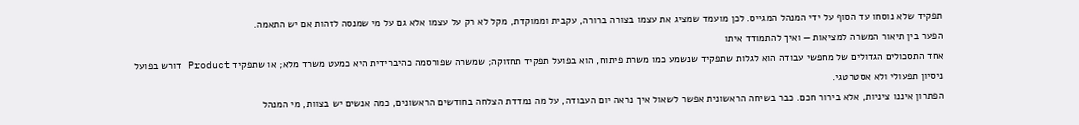תפקיד שלא נוסחו עד הסוף על ידי המנהל המגייס. לכן מועמד שמציג את עצמו בצורה ברורה, עקבית וממוקדת, מקל לא רק על עצמו אלא גם על מי שמנסה לזהות אם יש התאמה.
הפער בין תיאור המשרה למציאות — ואיך להתמודד איתו
אחד התסכולים הגדולים של מחפשי עבודה הוא לגלות שתפקיד שנשמע כמו משרת פיתוח, הוא בפועל תפקיד תחזוקה; שמשרה שפורסמה כהיברידית היא כמעט משרד מלא; או שתפקיד Product דורש בפועל ניסיון תפעולי ולא אסטרטגי.
הפתרון איננו ציניות, אלא בירור חכם. כבר בשיחה הראשונית אפשר לשאול איך נראה יום העבודה, על מה נמדדת הצלחה בחודשים הראשונים, כמה אנשים יש בצוות, מי המנהל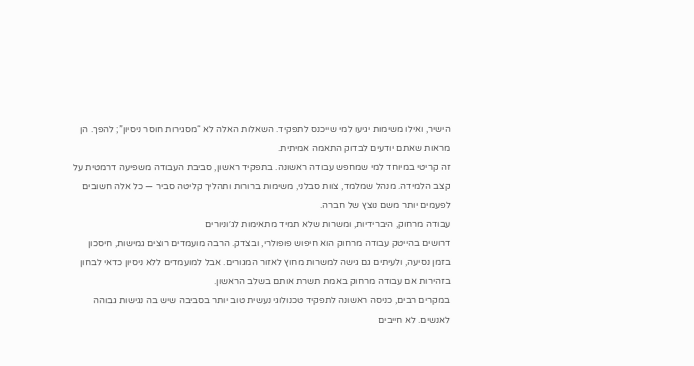הישיר, ואילו משימות יגיעו למי שייכנס לתפקיד. השאלות האלה לא “מסגירות חוסר ניסיון”; להפך. הן מראות שאתם יודעים לבדוק התאמה אמיתית.
זה קריטי במיוחד למי שמחפש עבודה ראשונה. בתפקיד ראשון, סביבת העבודה משפיעה דרמטית על קצב הלמידה. מנהל שמלמד, צוות סבלני, משימות ברורות ותהליך קליטה סביר — כל אלה חשובים לפעמים יותר משם נוצץ של חברה.
עבודה מרחוק, היברידיות, ומשרות שלא תמיד מתאימות לג׳וניורים
דרושים בהייטק עבודה מרחוק הוא חיפוש פופולרי, ובצדק. הרבה מועמדים רוצים גמישות, חיסכון בזמן נסיעה, ולעיתים גם גישה למשרות מחוץ לאזור המגורים. אבל למועמדים ללא ניסיון כדאי לבחון בזהירות אם עבודה מרחוק באמת תשרת אותם בשלב הראשון.
במקרים רבים, כניסה ראשונה לתפקיד טכנולוגי נעשית טוב יותר בסביבה שיש בה נגישות גבוהה לאנשים. לא חייבים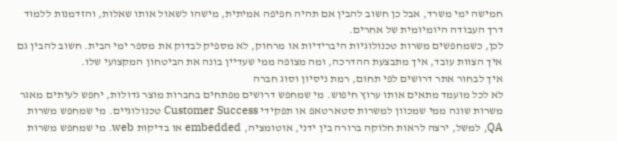חמישה ימי משרד, אבל כן חשוב להבין אם תהיה חפיפה אמיתית, מישהו לשאול אותו שאלות, והזדמנות ללמוד דרך העבודה היומיומית של אחרים.
לכן, כשמחפשים משרות טכנולוגיות היברידיות או מרחוק, לא מספיק לבדוק את מספר ימי הבית. חשוב להבין גם איך הצוות עובד, איך מתבצעת ההדרכה, ומה מצופה ממי שעדיין בונה את הביטחון המקצועי שלו.
איך לבחור אתר דרושים לפי תחום, רמת ניסיון וסוג חברה
לא לכל מועמד מתאים אותו ערוץ חיפוש. מי שמחפש דרושים מפתחים בחברות מוצר גדולות, יחפש לעיתים מאגר משרות שונה ממי שמכוון למשרות סטארטאפ או תפקידי Customer Success טכנולוגיים. מי שמחפש משרות QA, למשל, ירצה לראות חלוקה ברורה בין ידני, אוטומציה, embedded או בדיקות web. מי שמחפש משרות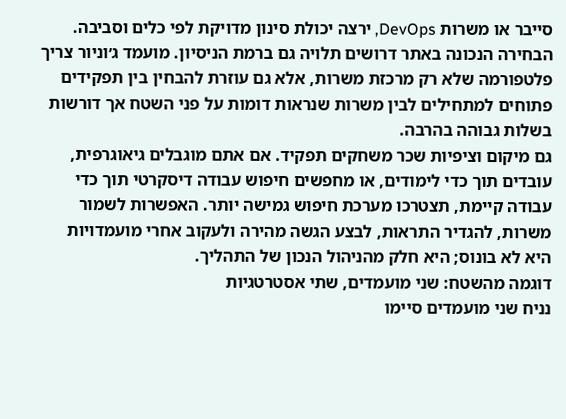סייבר או משרות DevOps, ירצה יכולת סינון מדויקת לפי כלים וסביבה.
הבחירה הנכונה באתר דרושים תלויה גם ברמת הניסיון. מועמד ג׳וניור צריך פלטפורמה שלא רק מרכזת משרות, אלא גם עוזרת להבחין בין תפקידים פתוחים למתחילים לבין משרות שנראות דומות על פני השטח אך דורשות בשלות גבוהה בהרבה.
גם מיקום וציפיות שכר משחקים תפקיד. אם אתם מוגבלים גיאוגרפית, עובדים תוך כדי לימודים, או מחפשים חיפוש עבודה דיסקרטי תוך כדי עבודה קיימת, תצטרכו מערכת חיפוש גמישה יותר. האפשרות לשמור משרות, להגדיר התראות, לבצע הגשה מהירה ולעקוב אחרי מועמדויות היא לא בונוס; היא חלק מהניהול הנכון של התהליך.
דוגמה מהשטח: שני מועמדים, שתי אסטרטגיות
נניח שני מועמדים סיימו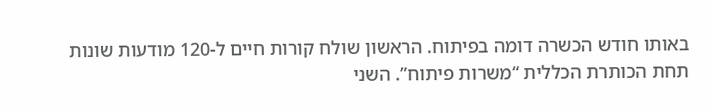באותו חודש הכשרה דומה בפיתוח. הראשון שולח קורות חיים ל-120 מודעות שונות תחת הכותרת הכללית “משרות פיתוח”. השני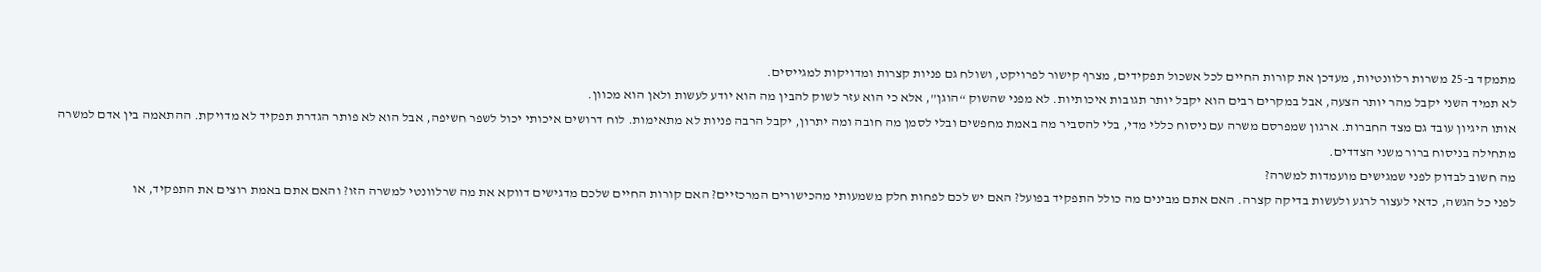מתמקד ב-25 משרות רלוונטיות, מעדכן את קורות החיים לכל אשכול תפקידים, מצרף קישור לפרויקט, ושולח גם פניות קצרות ומדויקות למגייסים.
לא תמיד השני יקבל מהר יותר הצעה, אבל במקרים רבים הוא יקבל יותר תגובות איכותיות. לא מפני שהשוק “הוגן”, אלא כי הוא עזר לשוק להבין מה הוא יודע לעשות ולאן הוא מכוון.
אותו היגיון עובד גם מצד החברות. ארגון שמפרסם משרה עם ניסוח כללי מדי, בלי להסביר מה באמת מחפשים ובלי לסמן מה חובה ומה יתרון, יקבל הרבה פניות לא מתאימות. לוח דרושים איכותי יכול לשפר חשיפה, אבל הוא לא פותר הגדרת תפקיד לא מדויקת. ההתאמה בין אדם למשרה מתחילה בניסוח ברור משני הצדדים.
מה חשוב לבדוק לפני שמגישים מועמדות למשרה?
לפני כל הגשה, כדאי לעצור לרגע ולעשות בדיקה קצרה. האם אתם מבינים מה כולל התפקיד בפועל? האם יש לכם לפחות חלק משמעותי מהכישורים המרכזיים? האם קורות החיים שלכם מדגישים דווקא את מה שרלוונטי למשרה הזו? והאם אתם באמת רוצים את התפקיד, או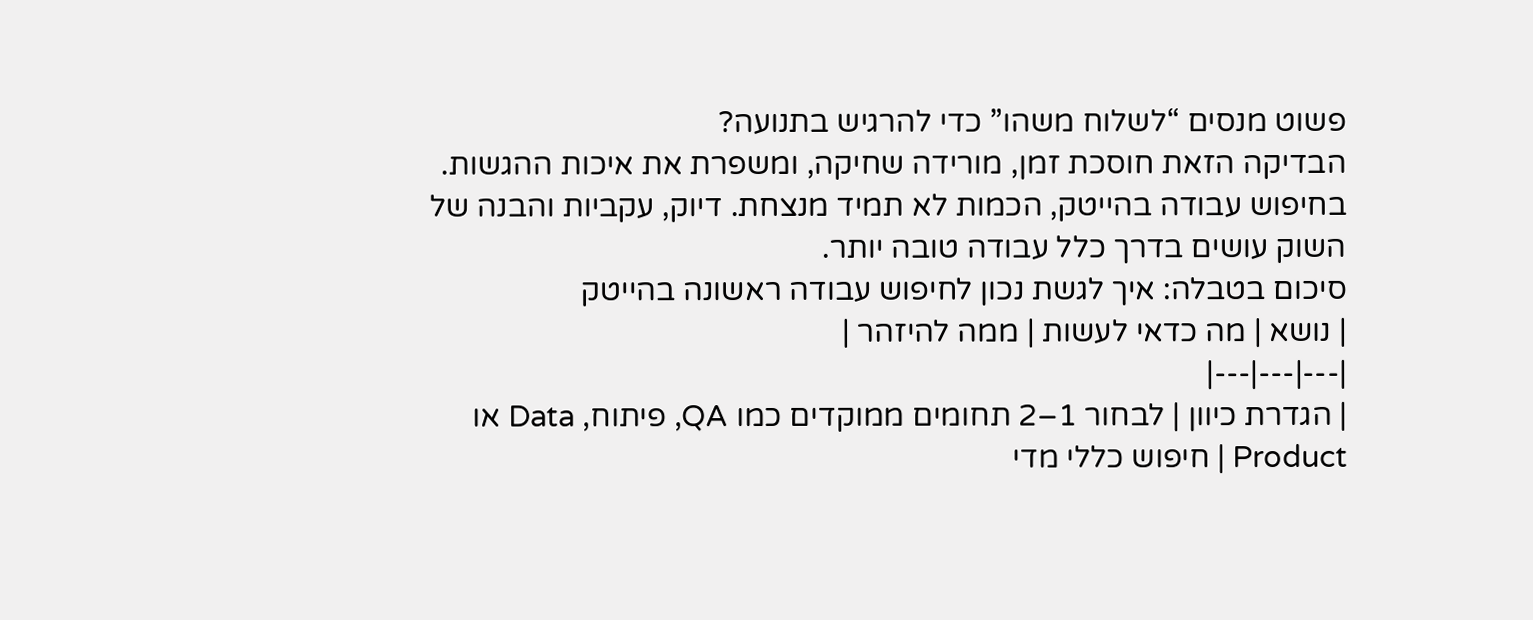פשוט מנסים “לשלוח משהו” כדי להרגיש בתנועה?
הבדיקה הזאת חוסכת זמן, מורידה שחיקה, ומשפרת את איכות ההגשות. בחיפוש עבודה בהייטק, הכמות לא תמיד מנצחת. דיוק, עקביות והבנה של השוק עושים בדרך כלל עבודה טובה יותר.
סיכום בטבלה: איך לגשת נכון לחיפוש עבודה ראשונה בהייטק
| נושא | מה כדאי לעשות | ממה להיזהר |
|---|---|---|
| הגדרת כיוון | לבחור 1–2 תחומים ממוקדים כמו QA, פיתוח, Data או Product | חיפוש כללי מדי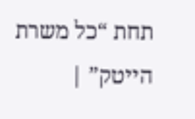תחת “כל משרת הייטק” |